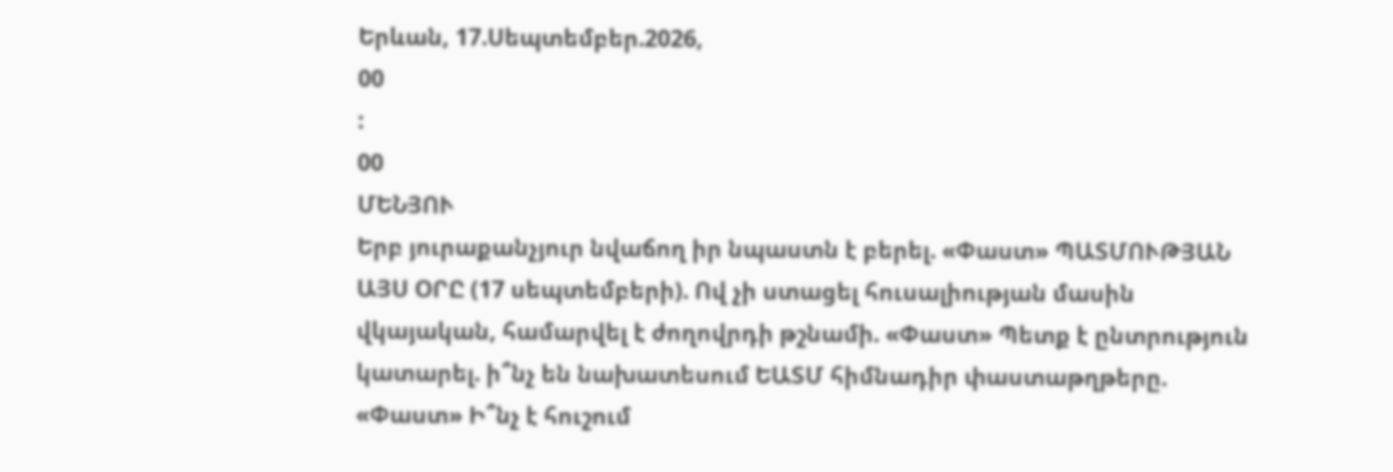Երևան, 17.Սեպտեմբեր.2026,
00
:
00
ՄԵՆՅՈՒ
Երբ յուրաքանչյուր նվաճող իր նպաստն է բերել. «Փաստ» ՊԱՏՄՈՒԹՅԱՆ ԱՅՍ ՕՐԸ (17 սեպտեմբերի). Ով չի ստացել հուսալիության մասին վկայական, համարվել է ժողովրդի թշնամի. «Փաստ» Պետք է ընտրություն կատարել. ի՞նչ են նախատեսում ԵԱՏՄ հիմնադիր փաստաթղթերը. «Փաստ» Ի՞նչ է հուշում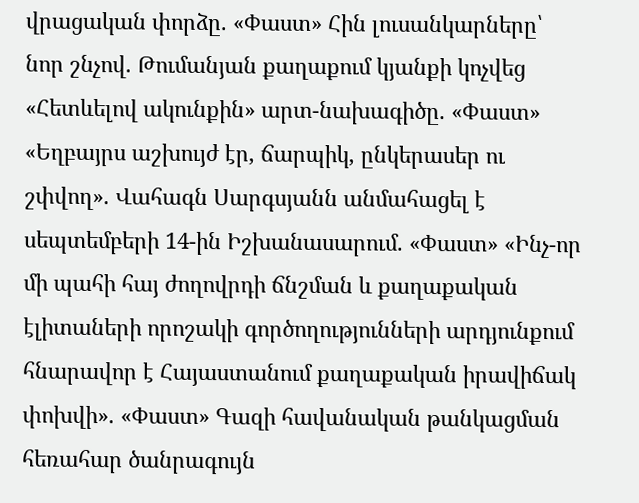վրացական փորձը. «Փաստ» Հին լուսանկարները՝ նոր շնչով. Թումանյան քաղաքում կյանքի կոչվեց «Հետևելով ակունքին» արտ-նախագիծը. «Փաստ» «Եղբայրս աշխույժ էր, ճարպիկ, ընկերասեր ու շփվող». Վահագն Սարգսյանն անմահացել է սեպտեմբերի 14-ին Իշխանասարում. «Փաստ» «Ինչ-որ մի պահի հայ ժողովրդի ճնշման և քաղաքական էլիտաների որոշակի գործողությունների արդյունքում հնարավոր է Հայաստանում քաղաքական իրավիճակ փոխվի». «Փաստ» Գազի հավանական թանկացման հեռահար ծանրագույն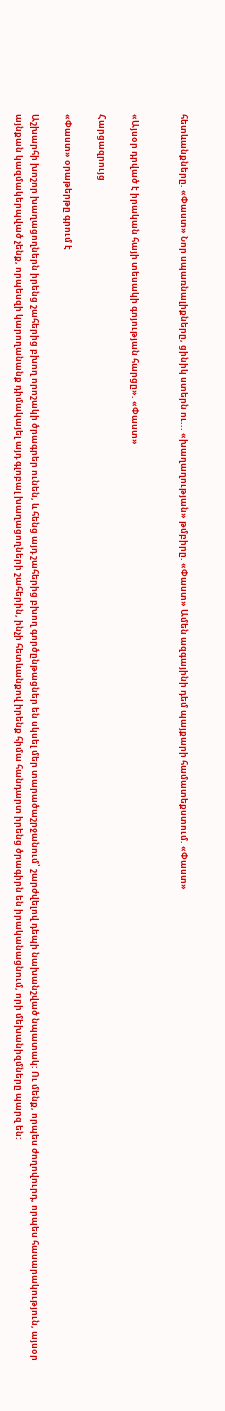հետևանքները. «Փաստ» Նոր սպառնալիքները, ցինիկ ստերն ու... «խաղաղության» թմբիրը. «Փաստ» Ամեն ազգայինի դեմ պայքարի համատեքստում. «Փաստ»


«Այսօր դրված է իրական հայի տեսակի գոյության հարցը». «Փաստ»

Հարցազրույց

«Փաստ» օրաթերթը գրում է

Աշխարհի խոշոր խաղացողներն իրենց շահերից բխող որոշակի ծրագրեր ունեն, և հենց այդ շահերից բխող գործընթացներ են սկսել մեր տարածաշրջանում՝ շարժվելով դեպի նախանշված նպատակ: Ու մենք, որպես ժողովուրդ, որպես հասարակություն, այսօր այնքան կազմակերպված չենք, որպեսզի կարողանանք դիմակայել այդ գլոբալ խաղացողների շահերին, ինչի հետևանքով իրենք հիմա հանդարտ իրենց ծրագիրն են իրականացնում, որի մեխանիզմները պարզ են: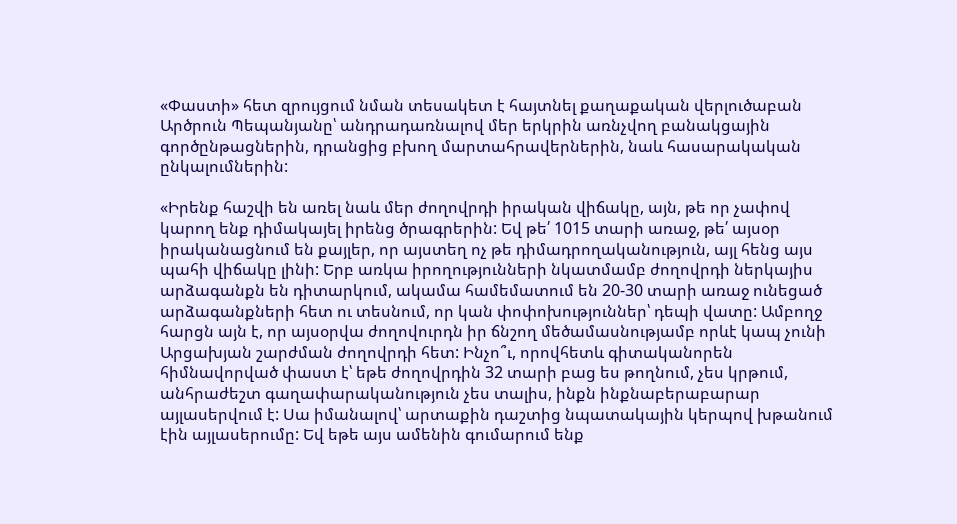«Փաստի» հետ զրույցում նման տեսակետ է հայտնել քաղաքական վերլուծաբան Արծրուն Պեպանյանը՝ անդրադառնալով մեր երկրին առնչվող բանակցային գործընթացներին, դրանցից բխող մարտահրավերներին, նաև հասարակական ընկալումներին:

«Իրենք հաշվի են առել նաև մեր ժողովրդի իրական վիճակը, այն, թե որ չափով կարող ենք դիմակայել իրենց ծրագրերին: Եվ թե՛ 1015 տարի առաջ, թե՛ այսօր իրականացնում են քայլեր, որ այստեղ ոչ թե դիմադրողականություն, այլ հենց այս պահի վիճակը լինի: Երբ առկա իրողությունների նկատմամբ ժողովրդի ներկայիս արձագանքն են դիտարկում, ակամա համեմատում են 20-30 տարի առաջ ունեցած արձագանքների հետ ու տեսնում, որ կան փոփոխություններ՝ դեպի վատը: Ամբողջ հարցն այն է, որ այսօրվա ժողովուրդն իր ճնշող մեծամասնությամբ որևէ կապ չունի Արցախյան շարժման ժողովրդի հետ: Ինչո՞ւ, որովհետև գիտականորեն հիմնավորված փաստ է՝ եթե ժողովրդին 32 տարի բաց ես թողնում, չես կրթում, անհրաժեշտ գաղափարականություն չես տալիս, ինքն ինքնաբերաբարար այլասերվում է: Սա իմանալով՝ արտաքին դաշտից նպատակային կերպով խթանում էին այլասերումը: Եվ եթե այս ամենին գումարում ենք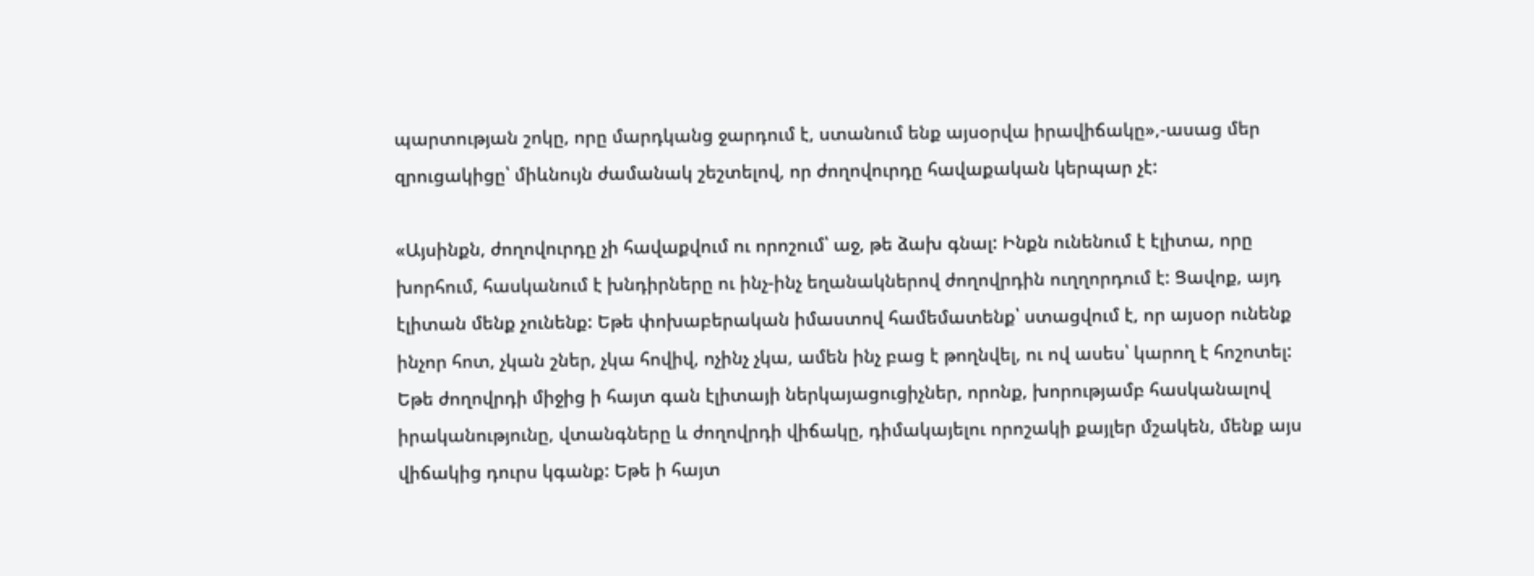պարտության շոկը, որը մարդկանց ջարդում է, ստանում ենք այսօրվա իրավիճակը»,-ասաց մեր զրուցակիցը՝ միևնույն ժամանակ շեշտելով, որ ժողովուրդը հավաքական կերպար չէ:

«Այսինքն, ժողովուրդը չի հավաքվում ու որոշում՝ աջ, թե ձախ գնալ: Ինքն ունենում է էլիտա, որը խորհում, հասկանում է խնդիրները ու ինչ-ինչ եղանակներով ժողովրդին ուղղորդում է: Ցավոք, այդ էլիտան մենք չունենք: Եթե փոխաբերական իմաստով համեմատենք՝ ստացվում է, որ այսօր ունենք ինչոր հոտ, չկան շներ, չկա հովիվ, ոչինչ չկա, ամեն ինչ բաց է թողնվել, ու ով ասես՝ կարող է հոշոտել: Եթե ժողովրդի միջից ի հայտ գան էլիտայի ներկայացուցիչներ, որոնք, խորությամբ հասկանալով իրականությունը, վտանգները և ժողովրդի վիճակը, դիմակայելու որոշակի քայլեր մշակեն, մենք այս վիճակից դուրս կգանք: Եթե ի հայտ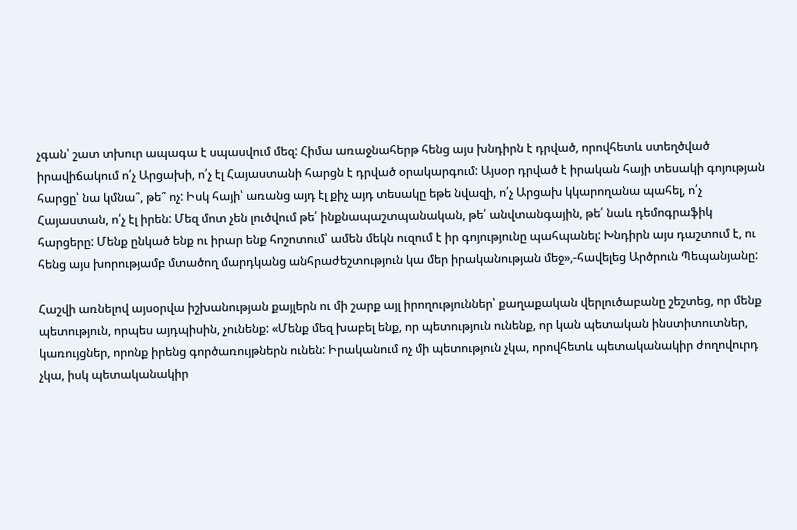չգան՝ շատ տխուր ապագա է սպասվում մեզ: Հիմա առաջնահերթ հենց այս խնդիրն է դրված, որովհետև ստեղծված իրավիճակում ո՛չ Արցախի, ո՛չ էլ Հայաստանի հարցն է դրված օրակարգում: Այսօր դրված է իրական հայի տեսակի գոյության հարցը՝ նա կմնա՞, թե՞ ոչ: Իսկ հայի՝ առանց այդ էլ քիչ այդ տեսակը եթե նվազի, ո՛չ Արցախ կկարողանա պահել, ո՛չ Հայաստան, ո՛չ էլ իրեն: Մեզ մոտ չեն լուծվում թե՛ ինքնապաշտպանական, թե՛ անվտանգային, թե՛ նաև դեմոգրաֆիկ հարցերը: Մենք ընկած ենք ու իրար ենք հոշոտում՝ ամեն մեկն ուզում է իր գոյությունը պահպանել: Խնդիրն այս դաշտում է, ու հենց այս խորությամբ մտածող մարդկանց անհրաժեշտություն կա մեր իրականության մեջ»,-հավելեց Արծրուն Պեպանյանը:

Հաշվի առնելով այսօրվա իշխանության քայլերն ու մի շարք այլ իրողություններ՝ քաղաքական վերլուծաբանը շեշտեց, որ մենք պետություն, որպես այդպիսին, չունենք: «Մենք մեզ խաբել ենք, որ պետություն ունենք, որ կան պետական ինստիտուտներ, կառույցներ, որոնք իրենց գործառույթներն ունեն: Իրականում ոչ մի պետություն չկա, որովհետև պետականակիր ժողովուրդ չկա, իսկ պետականակիր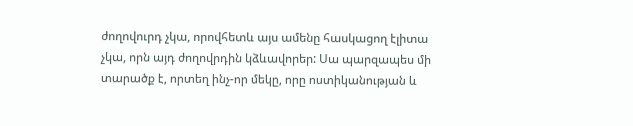ժողովուրդ չկա, որովհետև այս ամենը հասկացող էլիտա չկա, որն այդ ժողովրդին կձևավորեր: Սա պարզապես մի տարածք է, որտեղ ինչ-որ մեկը, որը ոստիկանության և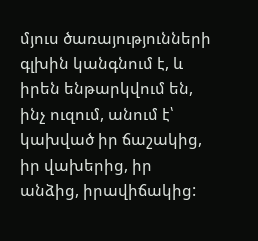մյուս ծառայությունների գլխին կանգնում է, և իրեն ենթարկվում են, ինչ ուզում, անում է՝ կախված իր ճաշակից, իր վախերից, իր անձից, իրավիճակից: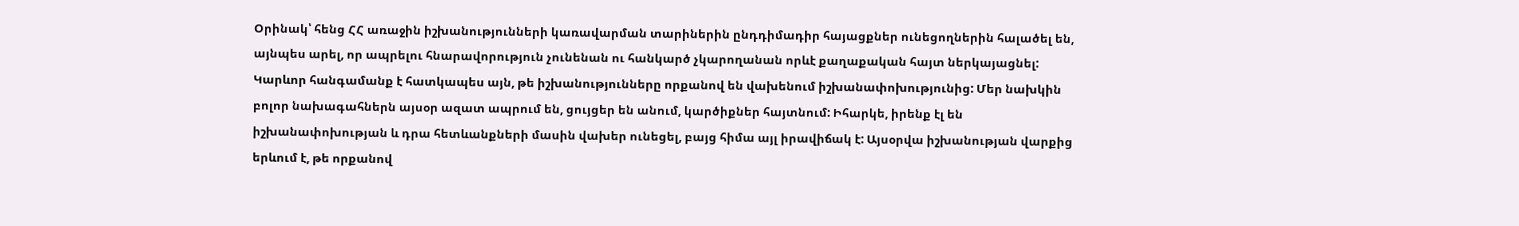Օրինակ՝ հենց ՀՀ առաջին իշխանությունների կառավարման տարիներին ընդդիմադիր հայացքներ ունեցողներին հալածել են, այնպես արել, որ ապրելու հնարավորություն չունենան ու հանկարծ չկարողանան որևէ քաղաքական հայտ ներկայացնել: Կարևոր հանգամանք է հատկապես այն, թե իշխանությունները որքանով են վախենում իշխանափոխությունից: Մեր նախկին բոլոր նախագահներն այսօր ազատ ապրում են, ցույցեր են անում, կարծիքներ հայտնում: Իհարկե, իրենք էլ են իշխանափոխության և դրա հետևանքների մասին վախեր ունեցել, բայց հիմա այլ իրավիճակ է: Այսօրվա իշխանության վարքից երևում է, թե որքանով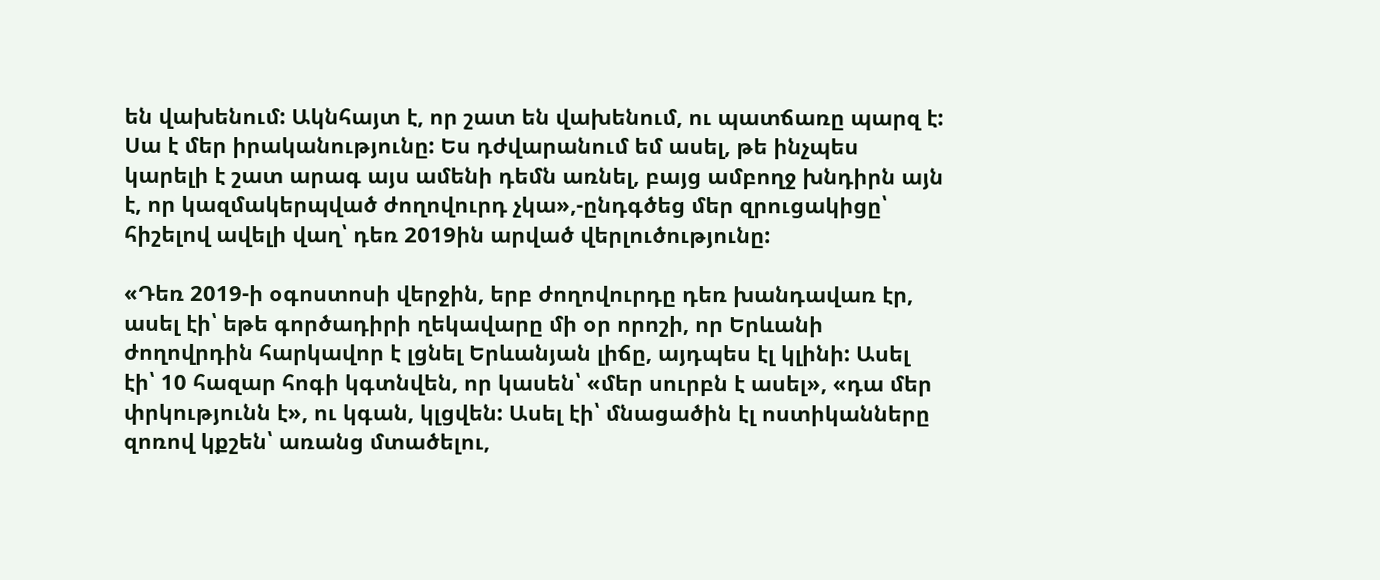են վախենում: Ակնհայտ է, որ շատ են վախենում, ու պատճառը պարզ է: Սա է մեր իրականությունը: Ես դժվարանում եմ ասել, թե ինչպես կարելի է շատ արագ այս ամենի դեմն առնել, բայց ամբողջ խնդիրն այն է, որ կազմակերպված ժողովուրդ չկա»,-ընդգծեց մեր զրուցակիցը՝ հիշելով ավելի վաղ՝ դեռ 2019ին արված վերլուծությունը:

«Դեռ 2019-ի օգոստոսի վերջին, երբ ժողովուրդը դեռ խանդավառ էր, ասել էի՝ եթե գործադիրի ղեկավարը մի օր որոշի, որ Երևանի ժողովրդին հարկավոր է լցնել Երևանյան լիճը, այդպես էլ կլինի: Ասել էի՝ 10 հազար հոգի կգտնվեն, որ կասեն՝ «մեր սուրբն է ասել», «դա մեր փրկությունն է», ու կգան, կլցվեն: Ասել էի՝ մնացածին էլ ոստիկանները զոռով կքշեն՝ առանց մտածելու,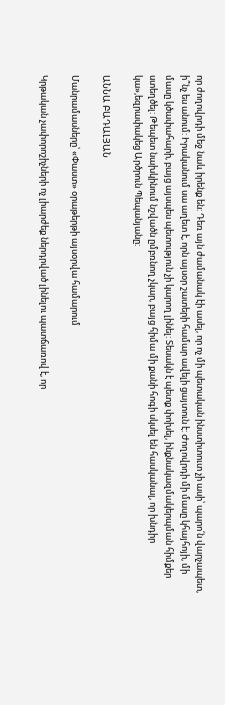որ ժողովրդի մեջ նաև իրենք են: Դեռ այն ժամանակ էի ասել, որ ոչ մի պետական ինստիտուտ չի ասի՝ պարո՛ն վարչապետ, ի՞նչ ես անում: Իրականում սա աղետ է, որն այսօր շատերի համար ավելի ցայտուն է: Ժողովրդի մի մասը կհայհոյի, մի մասը կծափահարի, բայց այսպես պետություն չի կարող լինել: Տեսակն է պետք փոխել, ինքնակազմակերպման հիմքեր ստեղծել: Թեպետ նախկինում նշվածն ըմբռնող չկար, բայց հիմա մի քանի հոգի սկսել են հասկանալ, որ խնդիր կա»,եզրափակեց Արծրուն Պեպանյանը:

ԱՆՆԱ ԲԱԴԱԼՅԱՆ

Մանրամասները՝ «Փաստ» օրաթերթի այսօրվա համարում

Կրթական չափորոշիչների ոչ լիարժեք ներդրված լինելու պատճառով է, որ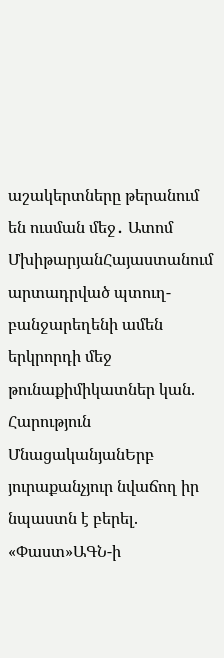աշակերտները թերանում են ուսման մեջ․ Ատոմ ՄխիթարյանՀայաստանում արտադրված պտուղ-բանջարեղենի ամեն երկրորդի մեջ թունաքիմիկատներ կան. Հարություն ՄնացականյանԵրբ յուրաքանչյուր նվաճող իր նպաստն է բերել. «Փաստ»ԱԳՆ-ի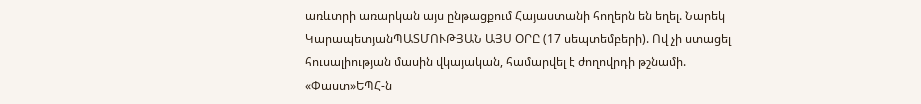առևտրի առարկան այս ընթացքում Հայաստանի հողերն են եղել. Նարեկ ԿարապետյանՊԱՏՄՈՒԹՅԱՆ ԱՅՍ ՕՐԸ (17 սեպտեմբերի). Ով չի ստացել հուսալիության մասին վկայական, համարվել է ժողովրդի թշնամի. «Փաստ»ԵՊՀ-ն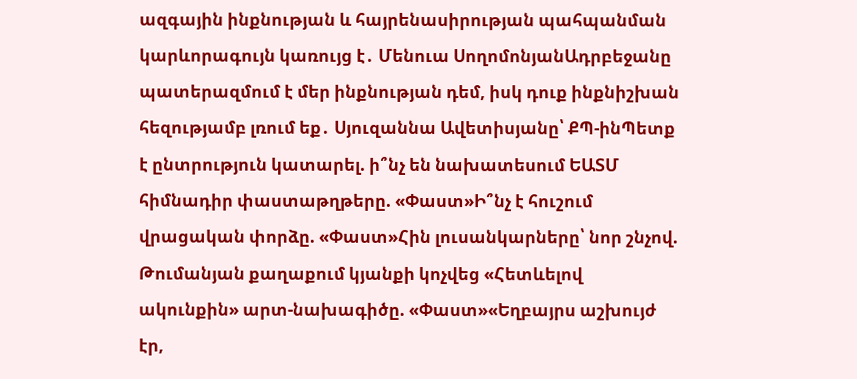ազգային ինքնության և հայրենասիրության պահպանման կարևորագույն կառույց է․ Մենուա ՍողոմոնյանԱդրբեջանը պատերազմում է մեր ինքնության դեմ, իսկ դուք ինքնիշխան հեզությամբ լռում եք․ Սյուզաննա Ավետիսյանը՝ ՔՊ-ինՊետք է ընտրություն կատարել. ի՞նչ են նախատեսում ԵԱՏՄ հիմնադիր փաստաթղթերը. «Փաստ»Ի՞նչ է հուշում վրացական փորձը. «Փաստ»Հին լուսանկարները՝ նոր շնչով. Թումանյան քաղաքում կյանքի կոչվեց «Հետևելով ակունքին» արտ-նախագիծը. «Փաստ»«Եղբայրս աշխույժ էր,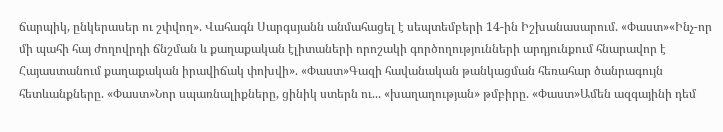ճարպիկ, ընկերասեր ու շփվող». Վահագն Սարգսյանն անմահացել է սեպտեմբերի 14-ին Իշխանասարում. «Փաստ»«Ինչ-որ մի պահի հայ ժողովրդի ճնշման և քաղաքական էլիտաների որոշակի գործողությունների արդյունքում հնարավոր է Հայաստանում քաղաքական իրավիճակ փոխվի». «Փաստ»Գազի հավանական թանկացման հեռահար ծանրագույն հետևանքները. «Փաստ»Նոր սպառնալիքները, ցինիկ ստերն ու... «խաղաղության» թմբիրը. «Փաստ»Ամեն ազգայինի դեմ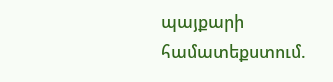պայքարի համատեքստում.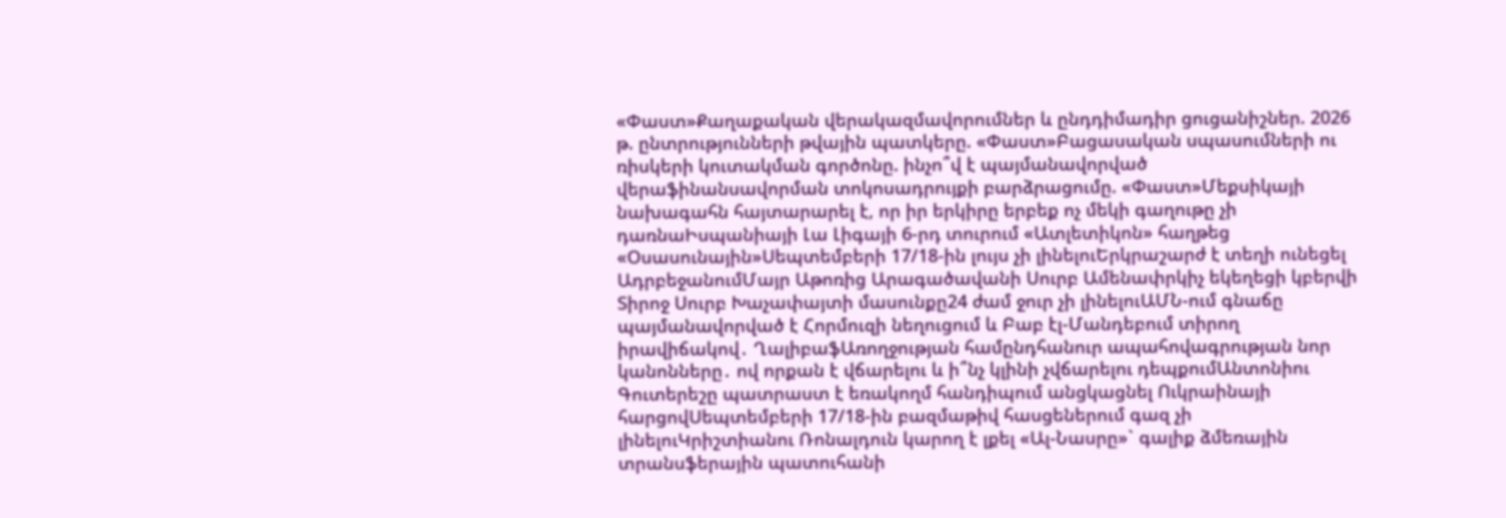«Փաստ»Քաղաքական վերակազմավորումներ և ընդդիմադիր ցուցանիշներ. 2026 թ. ընտրությունների թվային պատկերը. «Փաստ»Բացասական սպասումների ու ռիսկերի կուտակման գործոնը. ինչո՞վ է պայմանավորված վերաֆինանսավորման տոկոսադրույքի բարձրացումը. «Փաստ»Մեքսիկայի նախագահն հայտարարել է, որ իր երկիրը երբեք ոչ մեկի գաղութը չի դառնաԻսպանիայի Լա Լիգայի 6-րդ տուրում «Ատլետիկոն» հաղթեց «Օսասունային»Սեպտեմբերի 17/18-ին լույս չի լինելուԵրկրաշարժ է տեղի ունեցել ԱդրբեջանումՄայր Աթոռից Արագածավանի Սուրբ Ամենափրկիչ եկեղեցի կբերվի Տիրոջ Սուրբ Խաչափայտի մասունքը24 ժամ ջուր չի լինելուԱՄՆ-ում գնաճը պայմանավորված է Հորմուզի նեղուցում և Բաբ էլ-Մանդեբում տիրող իրավիճակով․ ՂալիբաֆԱռողջության համընդհանուր ապահովագրության նոր կանոնները․ ով որքան է վճարելու և ի՞նչ կլինի չվճարելու դեպքումԱնտոնիու Գուտերեշը պատրաստ է եռակողմ հանդիպում անցկացնել Ուկրաինայի հարցովՍեպտեմբերի 17/18-ին բազմաթիվ հասցեներում գազ չի լինելուԿրիշտիանու Ռոնալդուն կարող է լքել «Ալ-Նասրը»` գալիք ձմեռային տրանսֆերային պատուհանի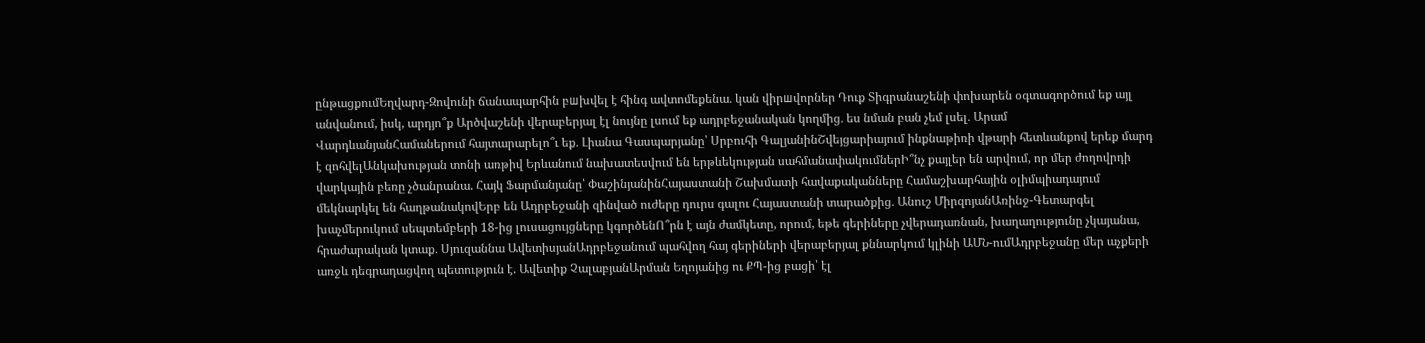ընթացքումԵղվարդ-Զովունի ճանապարհին բшխվել է հինգ ավտոմեքենա․ կան վիրшվորներ Դուք Տիգրանաշենի փոխարեն օգտագործում եք այլ անվանում, իսկ, արդյո՞ք Արծվաշենի վերաբերյալ էլ նույնը լսում եք ադրբեջանական կողմից․ ես նման բան չեմ լսել․ Արամ ՎարդևանյանՀամաներում հայտարարելո՞ւ եք․ Լիանա Գասպարյանը՝ Սրբուհի ԳալյանինՇվեյցարիայում ինքնաթիռի վթարի հետևանքով երեք մարդ է զոհվելԱնկախության տոնի առթիվ Երևանում նախատեսվում են երթևեկության սահմանափակումներԻ՞նչ քայլեր են արվում, որ մեր ժողովրդի վարկային բեռը չծանրանա. Հայկ Ֆարմանյանը՝ ՓաշինյանինՀայաստանի Շախմատի հավաքականները Համաշխարհային օլիմպիադայում մեկնարկել են հաղթանակովԵրբ են Ադրբեջանի զինված ուժերը դուրս գալու Հայաստանի տարածքից․ Անուշ ՄիրզոյանԱռինջ-Գետարգել խաչմերուկում սեպտեմբերի 18-ից լուսացույցները կգործենՈ՞րն է այն ժամկետը, որում, եթե գերիները չվերադառնան, խաղաղությունը չկայանա, հրաժարական կտաք․ Սյուզաննա ԱվետիսյանԱդրբեջանում պահվող հայ գերիների վերաբերյալ քննարկում կլինի ԱՄՆ-ումԱդրբեջանը մեր աչքերի առջև դեգրադացվող պետություն է. Ավետիք ՉալաբյանԱրման Եղոյանից ու ՔՊ-ից բացի՝ էլ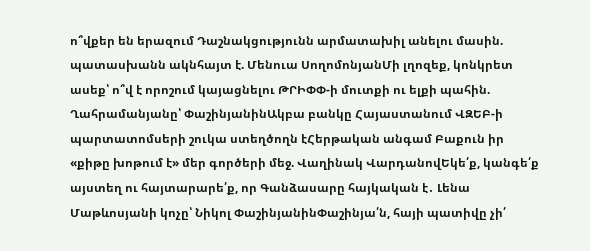ո՞վքեր են երազում Դաշնակցությունն արմատախիլ անելու մասին. պատասխանն ակնհայտ է. Մենուա ՍողոմոնյանՄի լղոզեք, կոնկրետ ասեք՝ ո՞վ է որոշում կայացնելու ԹՐԻՓՓ-ի մուտքի ու ելքի պահին. Ղահրամանյանը՝ ՓաշինյանինԱկբա բանկը Հայաստանում ՎԶԵԲ-ի պարտատոմսերի շուկա ստեղծողն էՀերթական անգամ Բաքուն իր «քիթը խոթում է» մեր գործերի մեջ. Վաղինակ ՎարդանովԵկե՛ք, կանգե՛ք այստեղ ու հայտարարե՛ք, որ Գանձասարը հայկական է․ Լենա Մաթևոսյանի կոչը՝ Նիկոլ ՓաշինյանինՓաշինյա՛ն, հայի պատիվը չի՛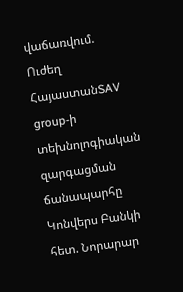վաճառվում. Ուժեղ ՀայաստանSAV group-ի տեխնոլոգիական զարգացման ճանապարհը Կոնվերս Բանկի հետ. Նորարար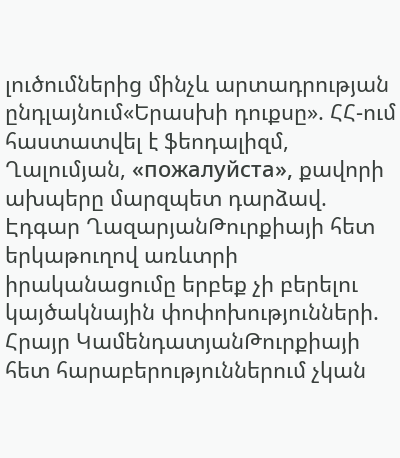լուծումներից մինչև արտադրության ընդլայնում«Երասխի դուքսը». ՀՀ-ում հաստատվել է ֆեոդալիզմ, Ղալումյան, «пожалуйста», քավորի ախպերը մարզպետ դարձավ. Էդգար ՂազարյանԹուրքիայի հետ երկաթուղով առևտրի իրականացումը երբեք չի բերելու կայծակնային փոփոխությունների. Հրայր ԿամենդատյանԹուրքիայի հետ հարաբերություններում չկան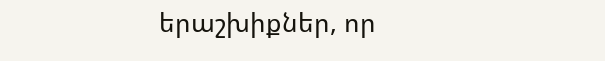երաշխիքներ, որ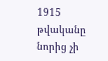1915 թվականը նորից չի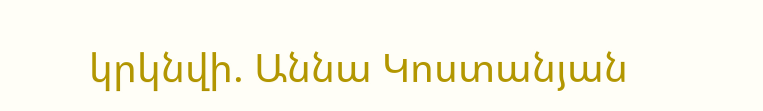կրկնվի. Աննա Կոստանյան